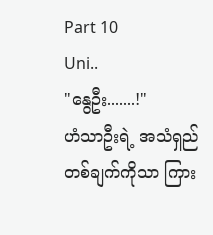Part 10
Uni..
"နွေဦး.......!"
ဟံသာဦးရဲ့ အသံရှည်တစ်ချက်ကိုသာ ကြား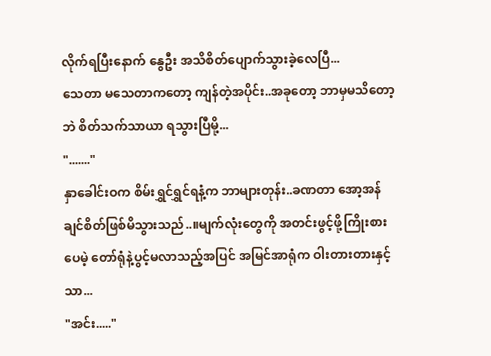လိုက်ရပြီးနောက် နွေဦး အသိစိတ်ပျောက်သွားခဲ့လေပြီ...
သေတာ မသေတာကတော့ ကျန်တဲ့အပိုင်း..အခုတော့ ဘာမှမသိတော့ဘဲ စိတ်သက်သာယာ ရသွားပြီမို့...
"......."
နှာခေါင်းဝက စိမ်းရွှင်ရွှင်ရနံ့က ဘာများတုန်း..ခဏတာ အော့အန်ချင်စိတ်ဖြစ်မိသွားသည်..။မျက်လုံးတွေကို အတင်းဖွင့်ဖို့ကြိုးစားပေမဲ့ တော်ရုံနဲ့ပွင့်မလာသည့်အပြင် အမြင်အာရုံက ဝါးတားတားနှင့်သာ...
"အင်း....."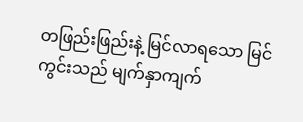တဖြည်းဖြည်းနဲ့ မြင်လာရသော မြင်ကွင်းသည် မျက်နှာကျက်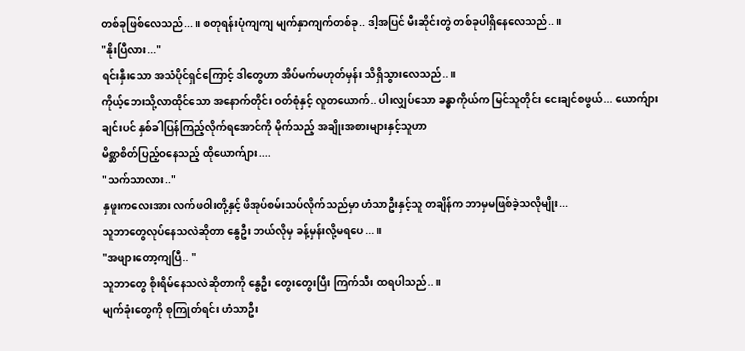တစ်ခုဖြစ်လေသည်...။ စတုရန်းပုံကျကျ မျက်နှာကျက်တစ်ခု.. ဒါ့အပြင် မီးဆိုင်းတွဲ တစ်ခုပါရှိနေလေသည်..။
"နိုးပြီလား..."
ရင်းနှီးသော အသံပိုင်ရှင်ကြောင့် ဒါတွေဟာ အိပ်မက်မဟုတ်မှန်း သိရှိသွားလေသည်..။
ကိုယ့်ဘေးသို့လာထိုင်သော အနောက်တိုင်း ဝတ်စုံနှင့် လူတယောက်.. ပါးလျှပ်သော ခန္ဓာကိုယ်က မြင်သူတိုင်း ငေးချင်စဖွယ်... ယောက်ျားချင်းပင် နှစ်ခါပြန်ကြည့်လိုက်ရအောင်ကို မိုက်သည့် အချိုးအစားများနှင့်သူဟာ
မိစ္ဆာစိတ်ပြည့်ဝနေသည့် ထိုယောက်ျား....
"သက်သာလား.."
နှဖူးကလေးအား လက်ဖဝါးတို့နှင့် ဖိအုပ်စမ်းသပ်လိုက်သည်မှာ ဟံသာဦးနှင့်သူ တချိန်က ဘာမှမဖြစ်ခဲ့သလိုမျိုး...
သူဘာတွေလုပ်နေသလဲဆိုတာ နွေဦး ဘယ်လိုမှ ခန့်မှန်းလို့မရပေ...။
"အဖျားတော့ကျပြီ.. "
သူဘာတွေ စိုးရိမ်နေသလဲဆိုတာကို နွေဦး တွေးတွေးပြီး ကြက်သီး ထရပါသည်..။
မျက်ခုံးတွေကို စုကြုတ်ရင်း ဟံသာဦး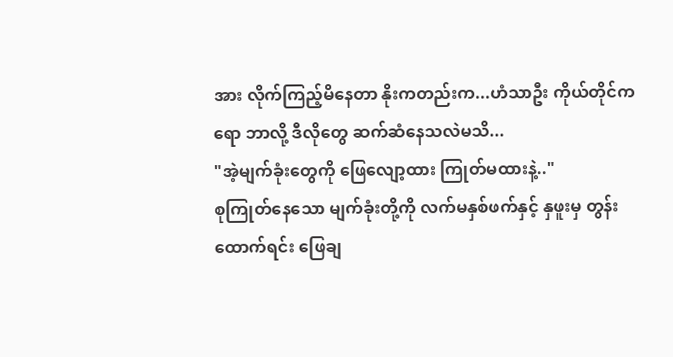အား လိုက်ကြည့်မိနေတာ နိုးကတည်းက...ဟံသာဦး ကိုယ်တိုင်ကရော ဘာလို့ ဒီလိုတွေ ဆက်ဆံနေသလဲမသိ...
"အဲ့မျက်ခုံးတွေကို ဖြေလျော့ထား ကြုတ်မထားနဲ့.."
စုကြုတ်နေသော မျက်ခုံးတို့ကို လက်မနှစ်ဖက်နှင့် နှဖူးမှ တွန်းထောက်ရင်း ဖြေချ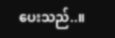ပေးသည်..။